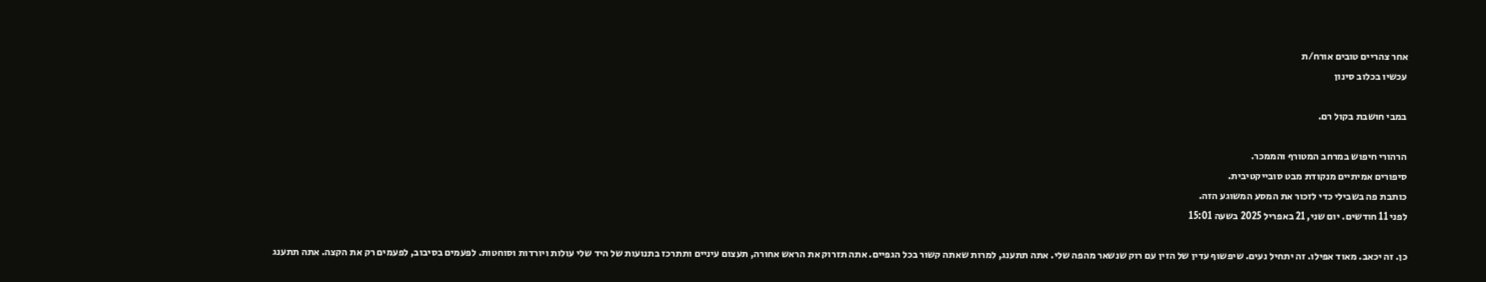אחר צהריים טובים אורח/ת
עכשיו בכלוב סינון

במבי חושבת בקול רם.

הרהורי חיפוש במרחב המטורף והממכר.
סיפורים אמיתיים מנקודת מבט סובייקטיבית.
כותבת פה בשבילי כדי לזכור את המסע המשוגע הזה.
לפני 11 חודשים. יום שני, 21 באפריל 2025 בשעה 15:01

כן. זה יכאב. מאוד אפילו. זה יתחיל נעים. שיפשוף עדין של הזין עם רוק שנשאר מהפה שלי. אתה תתענג, למרות שאתה קשור בכל הגפיים. אתה תזרוק את הראש אחורה, תעצום עיניים ותתרכז בתנועות של היד שלי עולות ויורדות וסוחטות. לפעמים בסיבוב, לפעמים רק את הקצה. אתה תתענג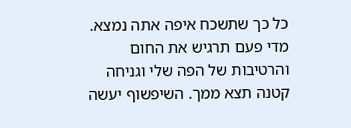כל כך שתשכח איפה אתה נמצא. מדי פעם תרגיש את החום והרטיבות של הפה שלי וגניחה קטנה תצא ממך. השיפשוף יעשה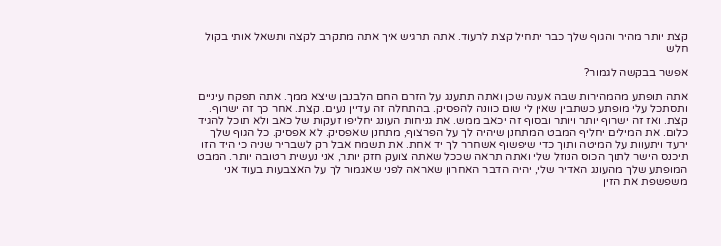קצת יותר מהיר והגוף שלך כבר יתחיל קצת לרעוד. אתה תרגיש איך אתה מתקרב לקצה ותשאל אותי בקול חלש

אפשר בבקשה לגמור?

אתה תופתע מהמהירות שבה אענה שכן ואתה תתענג על הזרם החם הלבנבן שיצא ממך. אתה תפקח עיניים ותסתכל עלי מופתע כשתבין שאין לי שום כוונה להפסיק. בהתחלה זה עדיין נעים. קצת. אחר כך זה ישרוף. קצת. ואז זה ישרוף יותר ויותר ובסוף זה יכאב ממש. את גניחות העונג יחליפו זעקות של כאב ולא תוכל להגיד כלום. את המילים יחליף המבט המתחנן שיהיה לך על הפרצוף, מתחנן שאפסיק. לא אפסיק. כל הגוף שלך ירעד ויתעוות על המיטה ותוך כדי שיפשוף אשחרר לך יד אחת. את תשמח אבל רק לשבריר שניה כי היד הזו תיכנס הישר לתוך הכוס הנוזל שלי ואתה תראה שככל שאתה צועק חזק יותר, אני נעשית רטובה יותר. המבט המופתע שלך מהעונג האדיר שלי, יהיה הדבר האחרון שאראה לפני שאגמור לך על האצבעות בעוד אני משפשפת את הזין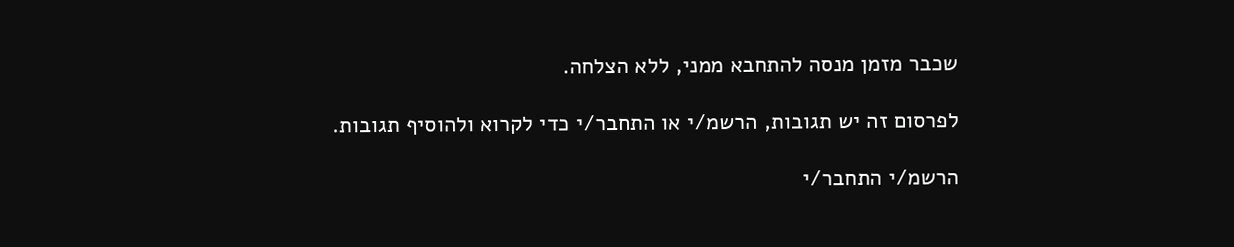שכבר מזמן מנסה להתחבא ממני, ללא הצלחה.

לפרסום זה יש תגובות, הרשמ/י או התחבר/י כדי לקרוא ולהוסיף תגובות.

הרשמ/י התחבר/י